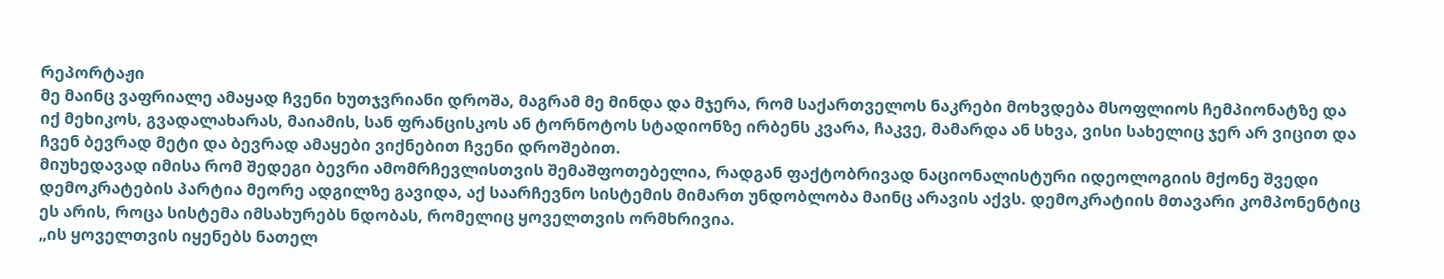რეპორტაჟი
მე მაინც ვაფრიალე ამაყად ჩვენი ხუთჯვრიანი დროშა, მაგრამ მე მინდა და მჯერა, რომ საქართველოს ნაკრები მოხვდება მსოფლიოს ჩემპიონატზე და იქ მეხიკოს, გვადალახარას, მაიამის, სან ფრანცისკოს ან ტორნოტოს სტადიონზე ირბენს კვარა, ჩაკვე, მამარდა ან სხვა, ვისი სახელიც ჯერ არ ვიცით და ჩვენ ბევრად მეტი და ბევრად ამაყები ვიქნებით ჩვენი დროშებით.
მიუხედავად იმისა რომ შედეგი ბევრი ამომრჩევლისთვის შემაშფოთებელია, რადგან ფაქტობრივად ნაციონალისტური იდეოლოგიის მქონე შვედი დემოკრატების პარტია მეორე ადგილზე გავიდა, აქ საარჩევნო სისტემის მიმართ უნდობლობა მაინც არავის აქვს. დემოკრატიის მთავარი კომპონენტიც ეს არის, როცა სისტემა იმსახურებს ნდობას, რომელიც ყოველთვის ორმხრივია.
„ის ყოველთვის იყენებს ნათელ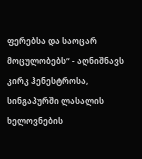ფერებსა და საოცარ მოცულობებს“ - აღნიშნავს კირკ ჰენესტროსა, სინგაპურში ლასალის ხელოვნების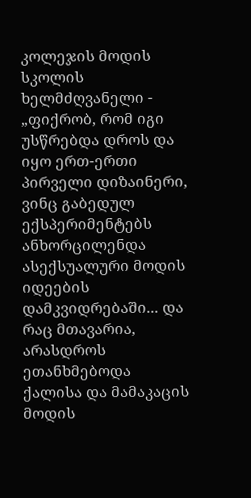კოლეჯის მოდის სკოლის ხელმძღვანელი - „ფიქრობ, რომ იგი უსწრებდა დროს და იყო ერთ-ერთი პირველი დიზაინერი, ვინც გაბედულ ექსპერიმენტებს ანხორცილენდა ასექსუალური მოდის იდეების დამკვიდრებაში... და რაც მთავარია, არასდროს ეთანხმებოდა ქალისა და მამაკაცის მოდის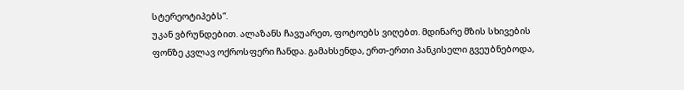სტერეოტიპებს“.
უკან ვბრუნდებით. ალაზანს ჩავუარეთ, ფოტოებს ვიღებთ. მდინარე მზის სხივების ფონზე კვლავ ოქროსფერი ჩანდა. გამახსენდა, ერთ-ერთი პანკისელი გვეუბნებოდა,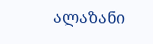ალაზანი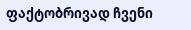ფაქტობრივად ჩვენი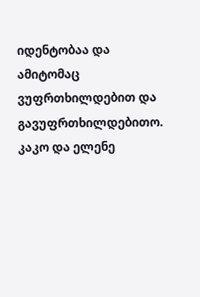იდენტობაა და ამიტომაც ვუფრთხილდებით და გავუფრთხილდებითო.
კაკო და ელენე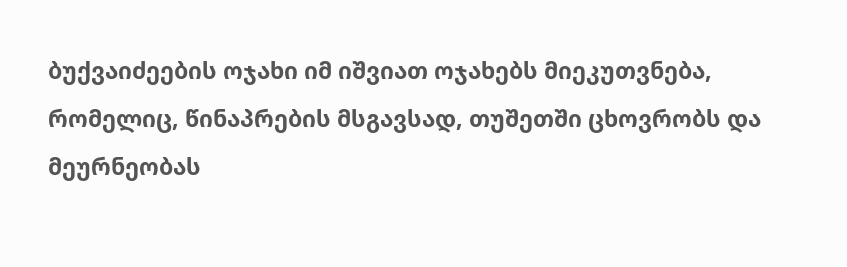ბუქვაიძეების ოჯახი იმ იშვიათ ოჯახებს მიეკუთვნება, რომელიც, წინაპრების მსგავსად, თუშეთში ცხოვრობს და მეურნეობას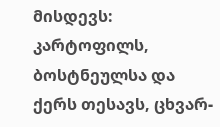მისდევს: კარტოფილს, ბოსტნეულსა და ქერს თესავს, ცხვარ-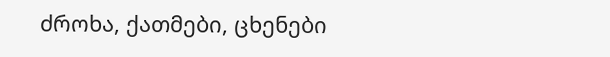ძროხა, ქათმები, ცხენები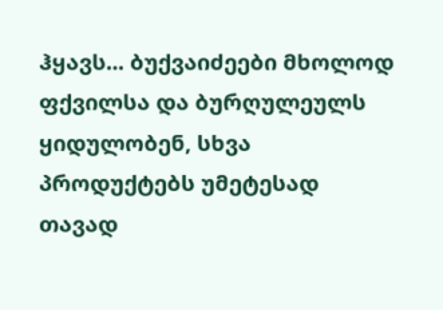ჰყავს... ბუქვაიძეები მხოლოდ ფქვილსა და ბურღულეულს ყიდულობენ, სხვა პროდუქტებს უმეტესად თავად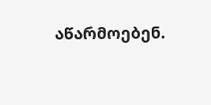აწარმოებენ.